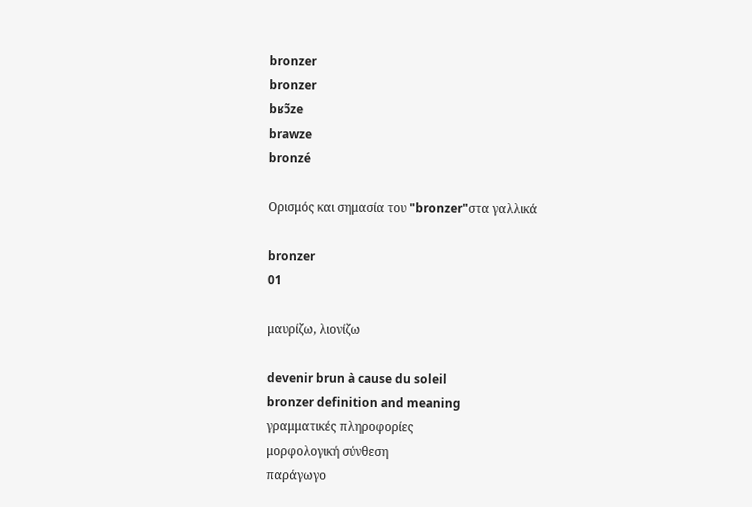bronzer
bronzer
bʁɔ̃ze
brawze
bronzé

Ορισμός και σημασία του "bronzer"στα γαλλικά

bronzer
01

μαυρίζω, λιονίζω

devenir brun à cause du soleil
bronzer definition and meaning
γραμματικές πληροφορίες
μορφολογική σύνθεση
παράγωγο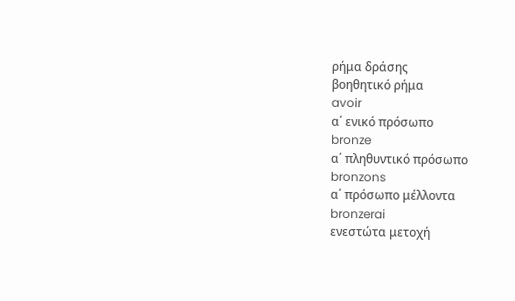ρήμα δράσης
βοηθητικό ρήμα
avoir
α΄ ενικό πρόσωπο
bronze
α΄ πληθυντικό πρόσωπο
bronzons
α΄ πρόσωπο μέλλοντα
bronzerai
ενεστώτα μετοχή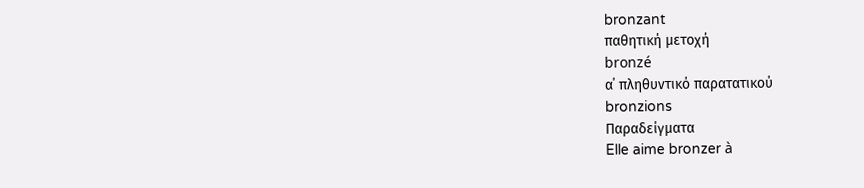bronzant
παθητική μετοχή
bronzé
α΄ πληθυντικό παρατατικού
bronzions
Παραδείγματα
Elle aime bronzer à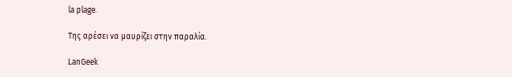la plage.

Της αρέσει να μαυρίζει στην παραλία.

LanGeek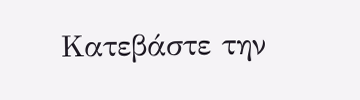Κατεβάστε την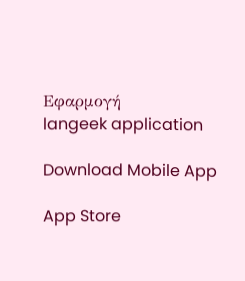Εφαρμογή
langeek application

Download Mobile App

App Store